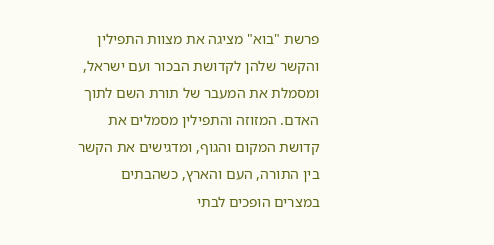פרשת "בוא" מציגה את מצוות התפילין והקשר שלהן לקדושת הבכור ועם ישראל, ומסמלת את המעבר של תורת השם לתוך האדם. המזוזה והתפילין מסמלים את קדושת המקום והגוף, ומדגישים את הקשר בין התורה, העם והארץ, כשהבתים במצרים הופכים לבתי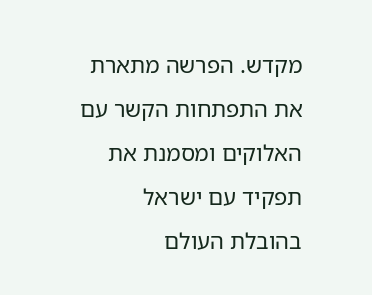מקדש. הפרשה מתארת את התפתחות הקשר עם האלוקים ומסמנת את תפקיד עם ישראל בהובלת העולם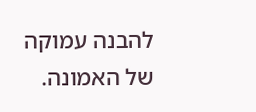להבנה עמוקה של האמונה.